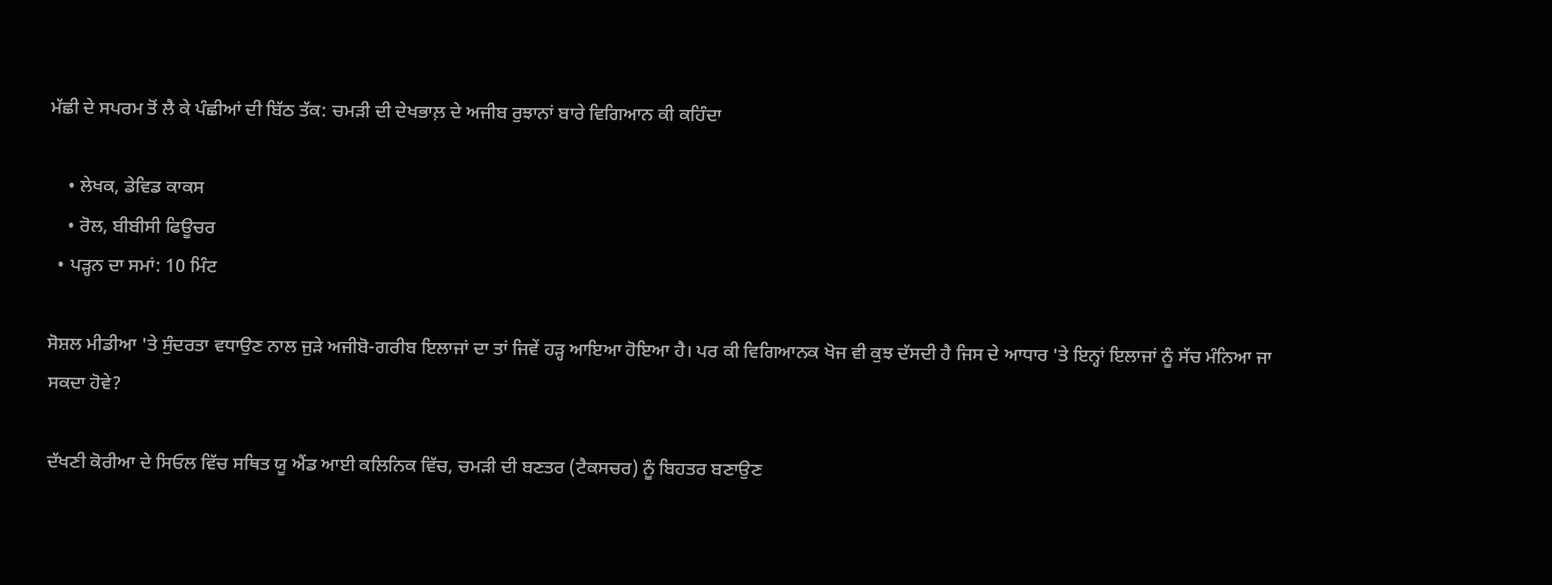ਮੱਛੀ ਦੇ ਸਪਰਮ ਤੋਂ ਲੈ ਕੇ ਪੰਛੀਆਂ ਦੀ ਬਿੱਠ ਤੱਕ: ਚਮੜੀ ਦੀ ਦੇਖਭਾਲ਼ ਦੇ ਅਜੀਬ ਰੁਝਾਨਾਂ ਬਾਰੇ ਵਿਗਿਆਨ ਕੀ ਕਹਿੰਦਾ

    • ਲੇਖਕ, ਡੇਵਿਡ ਕਾਕਸ
    • ਰੋਲ, ਬੀਬੀਸੀ ਫਿਊਚਰ
  • ਪੜ੍ਹਨ ਦਾ ਸਮਾਂ: 10 ਮਿੰਟ

ਸੋਸ਼ਲ ਮੀਡੀਆ 'ਤੇ ਸੁੰਦਰਤਾ ਵਧਾਉਣ ਨਾਲ ਜੁੜੇ ਅਜੀਬੋ-ਗਰੀਬ ਇਲਾਜਾਂ ਦਾ ਤਾਂ ਜਿਵੇਂ ਹੜ੍ਹ ਆਇਆ ਹੋਇਆ ਹੈ। ਪਰ ਕੀ ਵਿਗਿਆਨਕ ਖੋਜ ਵੀ ਕੁਝ ਦੱਸਦੀ ਹੈ ਜਿਸ ਦੇ ਆਧਾਰ 'ਤੇ ਇਨ੍ਹਾਂ ਇਲਾਜਾਂ ਨੂੰ ਸੱਚ ਮੰਨਿਆ ਜਾ ਸਕਦਾ ਹੋਵੇ?

ਦੱਖਣੀ ਕੋਰੀਆ ਦੇ ਸਿਓਲ ਵਿੱਚ ਸਥਿਤ ਯੂ ਐਂਡ ਆਈ ਕਲਿਨਿਕ ਵਿੱਚ, ਚਮੜੀ ਦੀ ਬਣਤਰ (ਟੈਕਸਚਰ) ਨੂੰ ਬਿਹਤਰ ਬਣਾਉਣ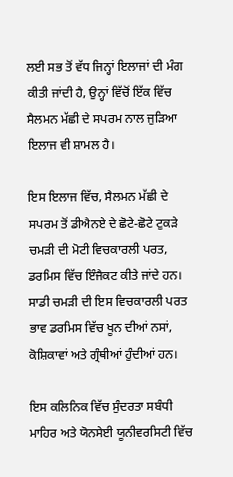ਲਈ ਸਭ ਤੋਂ ਵੱਧ ਜਿਨ੍ਹਾਂ ਇਲਾਜਾਂ ਦੀ ਮੰਗ ਕੀਤੀ ਜਾਂਦੀ ਹੈ, ਉਨ੍ਹਾਂ ਵਿੱਚੋਂ ਇੱਕ ਵਿੱਚ ਸੈਲਮਨ ਮੱਛੀ ਦੇ ਸਪਰਮ ਨਾਲ ਜੁੜਿਆ ਇਲਾਜ ਵੀ ਸ਼ਾਮਲ ਹੈ।

ਇਸ ਇਲਾਜ ਵਿੱਚ, ਸੈਲਮਨ ਮੱਛੀ ਦੇ ਸਪਰਮ ਤੋਂ ਡੀਐਨਏ ਦੇ ਛੋਟੇ-ਛੋਟੇ ਟੁਕੜੇ ਚਮੜੀ ਦੀ ਮੋਟੀ ਵਿਚਕਾਰਲੀ ਪਰਤ, ਡਰਮਿਸ ਵਿੱਚ ਇੰਜੈਕਟ ਕੀਤੇ ਜਾਂਦੇ ਹਨ। ਸਾਡੀ ਚਮੜੀ ਦੀ ਇਸ ਵਿਚਕਾਰਲੀ ਪਰਤ ਭਾਵ ਡਰਮਿਸ ਵਿੱਚ ਖੂਨ ਦੀਆਂ ਨਸਾਂ, ਕੋਸ਼ਿਕਾਵਾਂ ਅਤੇ ਗ੍ਰੰਥੀਆਂ ਹੁੰਦੀਆਂ ਹਨ।

ਇਸ ਕਲਿਨਿਕ ਵਿੱਚ ਸੁੰਦਰਤਾ ਸਬੰਧੀ ਮਾਹਿਰ ਅਤੇ ਯੋਨਸੇਈ ਯੂਨੀਵਰਸਿਟੀ ਵਿੱਚ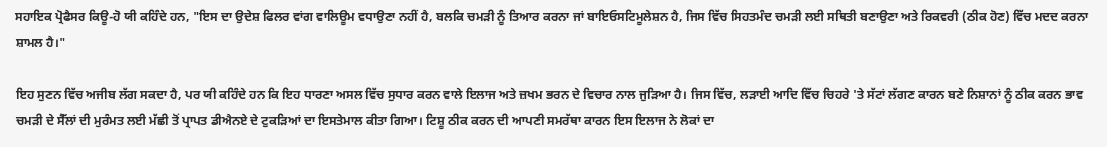ਸਹਾਇਕ ਪ੍ਰੋਫੈਸਰ ਕਿਊ-ਹੋ ਯੀ ਕਹਿੰਦੇ ਹਨ, "ਇਸ ਦਾ ਉਦੇਸ਼ ਫਿਲਰ ਵਾਂਗ ਵਾਲਿਊਮ ਵਧਾਉਣਾ ਨਹੀਂ ਹੈ, ਬਲਕਿ ਚਮੜੀ ਨੂੰ ਤਿਆਰ ਕਰਨਾ ਜਾਂ ਬਾਇਓਸਟਿਮੂਲੇਸ਼ਨ ਹੈ, ਜਿਸ ਵਿੱਚ ਸਿਹਤਮੰਦ ਚਮੜੀ ਲਈ ਸਥਿਤੀ ਬਣਾਉਣਾ ਅਤੇ ਰਿਕਵਰੀ (ਠੀਕ ਹੋਣ) ਵਿੱਚ ਮਦਦ ਕਰਨਾ ਸ਼ਾਮਲ ਹੈ।"

ਇਹ ਸੁਣਨ ਵਿੱਚ ਅਜੀਬ ਲੱਗ ਸਕਦਾ ਹੈ, ਪਰ ਯੀ ਕਹਿੰਦੇ ਹਨ ਕਿ ਇਹ ਧਾਰਣਾ ਅਸਲ ਵਿੱਚ ਸੁਧਾਰ ਕਰਨ ਵਾਲੇ ਇਲਾਜ ਅਤੇ ਜ਼ਖਮ ਭਰਨ ਦੇ ਵਿਚਾਰ ਨਾਲ ਜੁੜਿਆ ਹੈ। ਜਿਸ ਵਿੱਚ, ਲੜਾਈ ਆਦਿ ਵਿੱਚ ਚਿਹਰੇ 'ਤੇ ਸੱਟਾਂ ਲੱਗਣ ਕਾਰਨ ਬਣੇ ਨਿਸ਼ਾਨਾਂ ਨੂੰ ਠੀਕ ਕਰਨ ਭਾਵ ਚਮੜੀ ਦੇ ਸੈੱਲਾਂ ਦੀ ਮੁਰੰਮਤ ਲਈ ਮੱਛੀ ਤੋਂ ਪ੍ਰਾਪਤ ਡੀਐਨਏ ਦੇ ਟੁਕੜਿਆਂ ਦਾ ਇਸਤੇਮਾਲ ਕੀਤਾ ਗਿਆ। ਟਿਸ਼ੂ ਠੀਕ ਕਰਨ ਦੀ ਆਪਣੀ ਸਮਰੱਥਾ ਕਾਰਨ ਇਸ ਇਲਾਜ ਨੇ ਲੋਕਾਂ ਦਾ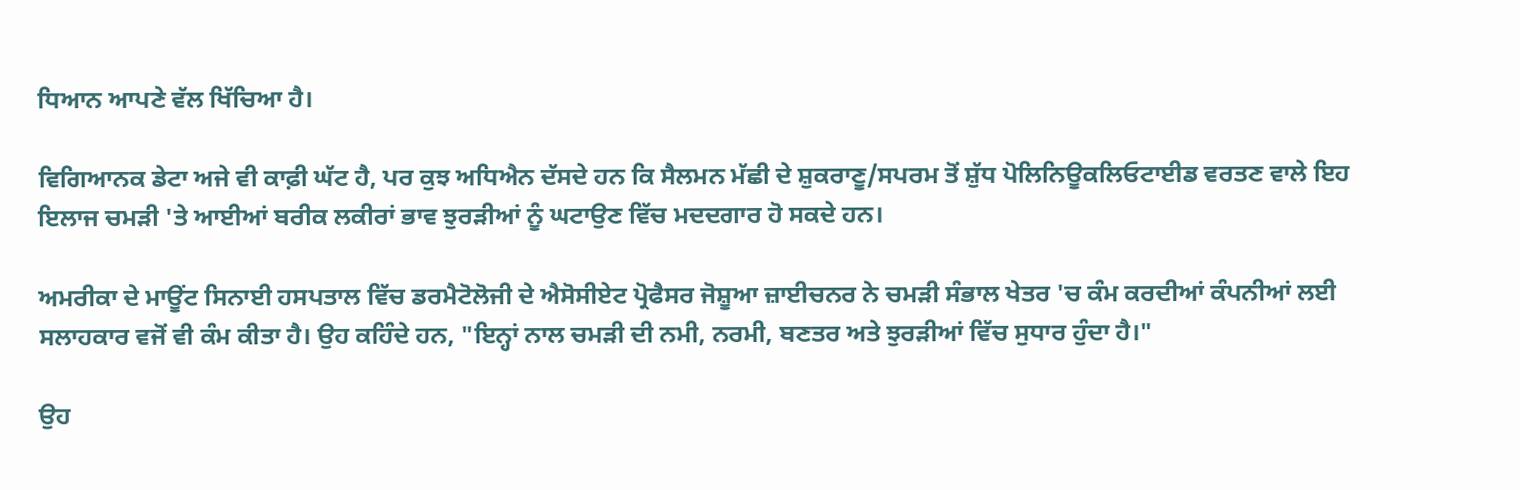ਧਿਆਨ ਆਪਣੇ ਵੱਲ ਖਿੱਚਿਆ ਹੈ।

ਵਿਗਿਆਨਕ ਡੇਟਾ ਅਜੇ ਵੀ ਕਾਫ਼ੀ ਘੱਟ ਹੈ, ਪਰ ਕੁਝ ਅਧਿਐਨ ਦੱਸਦੇ ਹਨ ਕਿ ਸੈਲਮਨ ਮੱਛੀ ਦੇ ਸ਼ੁਕਰਾਣੂ/ਸਪਰਮ ਤੋਂ ਸ਼ੁੱਧ ਪੋਲਿਨਿਊਕਲਿਓਟਾਈਡ ਵਰਤਣ ਵਾਲੇ ਇਹ ਇਲਾਜ ਚਮੜੀ 'ਤੇ ਆਈਆਂ ਬਰੀਕ ਲਕੀਰਾਂ ਭਾਵ ਝੁਰੜੀਆਂ ਨੂੰ ਘਟਾਉਣ ਵਿੱਚ ਮਦਦਗਾਰ ਹੋ ਸਕਦੇ ਹਨ।

ਅਮਰੀਕਾ ਦੇ ਮਾਊਂਟ ਸਿਨਾਈ ਹਸਪਤਾਲ ਵਿੱਚ ਡਰਮੈਟੋਲੋਜੀ ਦੇ ਐਸੋਸੀਏਟ ਪ੍ਰੋਫੈਸਰ ਜੋਸ਼ੂਆ ਜ਼ਾਈਚਨਰ ਨੇ ਚਮੜੀ ਸੰਭਾਲ ਖੇਤਰ 'ਚ ਕੰਮ ਕਰਦੀਆਂ ਕੰਪਨੀਆਂ ਲਈ ਸਲਾਹਕਾਰ ਵਜੋਂ ਵੀ ਕੰਮ ਕੀਤਾ ਹੈ। ਉਹ ਕਹਿੰਦੇ ਹਨ, "ਇਨ੍ਹਾਂ ਨਾਲ ਚਮੜੀ ਦੀ ਨਮੀ, ਨਰਮੀ, ਬਣਤਰ ਅਤੇ ਝੁਰੜੀਆਂ ਵਿੱਚ ਸੁਧਾਰ ਹੁੰਦਾ ਹੈ।"

ਉਹ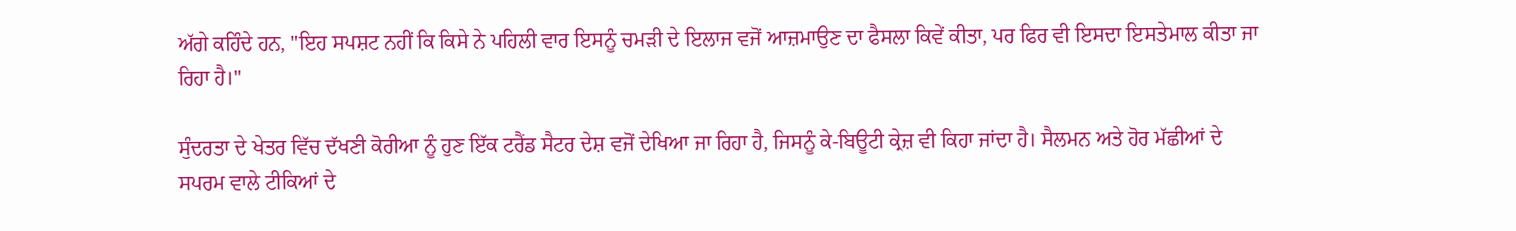ਅੱਗੇ ਕਹਿੰਦੇ ਹਨ, "ਇਹ ਸਪਸ਼ਟ ਨਹੀਂ ਕਿ ਕਿਸੇ ਨੇ ਪਹਿਲੀ ਵਾਰ ਇਸਨੂੰ ਚਮੜੀ ਦੇ ਇਲਾਜ ਵਜੋਂ ਆਜ਼ਮਾਉਣ ਦਾ ਫੈਸਲਾ ਕਿਵੇਂ ਕੀਤਾ, ਪਰ ਫਿਰ ਵੀ ਇਸਦਾ ਇਸਤੇਮਾਲ ਕੀਤਾ ਜਾ ਰਿਹਾ ਹੈ।"

ਸੁੰਦਰਤਾ ਦੇ ਖੇਤਰ ਵਿੱਚ ਦੱਖਣੀ ਕੋਰੀਆ ਨੂੰ ਹੁਣ ਇੱਕ ਟਰੈਂਡ ਸੈਟਰ ਦੇਸ਼ ਵਜੋਂ ਦੇਖਿਆ ਜਾ ਰਿਹਾ ਹੈ, ਜਿਸਨੂੰ ਕੇ-ਬਿਊਟੀ ਕ੍ਰੇਜ਼ ਵੀ ਕਿਹਾ ਜਾਂਦਾ ਹੈ। ਸੈਲਮਨ ਅਤੇ ਹੋਰ ਮੱਛੀਆਂ ਦੇ ਸਪਰਮ ਵਾਲੇ ਟੀਕਿਆਂ ਦੇ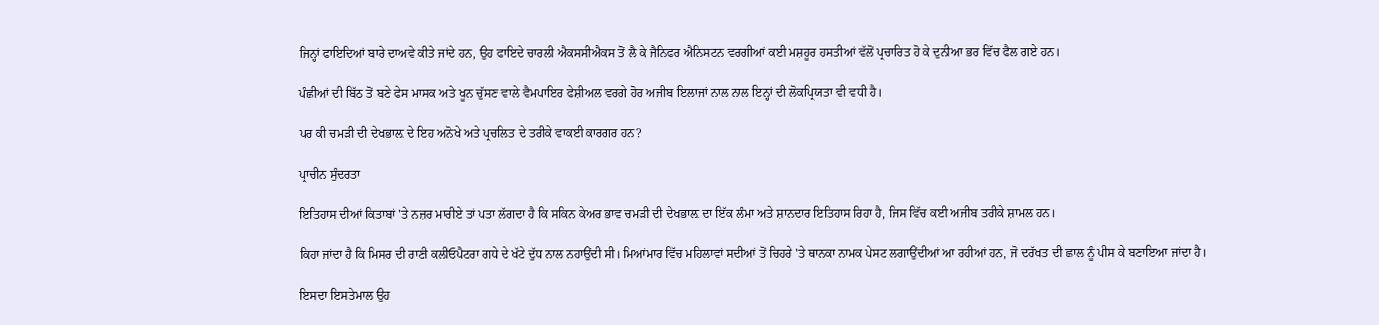ਜਿਨ੍ਹਾਂ ਫਾਇਦਿਆਂ ਬਾਰੇ ਦਾਅਵੇ ਕੀਤੇ ਜਾਂਦੇ ਹਨ, ਉਹ ਫਾਇਦੇ ਚਾਰਲੀ ਐਕਸਸੀਐਕਸ ਤੋਂ ਲੈ ਕੇ ਜੈਨਿਫਰ ਐਨਿਸਟਨ ਵਰਗੀਆਂ ਕਈ ਮਸ਼ਹੂਰ ਹਸਤੀਆਂ ਵੱਲੋਂ ਪ੍ਰਚਾਰਿਤ ਹੋ ਕੇ ਦੁਨੀਆ ਭਰ ਵਿੱਚ ਫੈਲ ਗਏ ਹਨ।

ਪੰਛੀਆਂ ਦੀ ਬਿੱਠ ਤੋਂ ਬਣੇ ਫੇਸ ਮਾਸਕ ਅਤੇ ਖੂਨ ਚੁੱਸਣ ਵਾਲੇ ਵੈਮਪਾਇਰ ਫੇਸ਼ੀਅਲ ਵਰਗੇ ਹੋਰ ਅਜੀਬ ਇਲਾਜਾਂ ਨਾਲ ਨਾਲ ਇਨ੍ਹਾਂ ਦੀ ਲੋਕਪ੍ਰਿਯਤਾ ਵੀ ਵਧੀ ਹੈ।

ਪਰ ਕੀ ਚਮੜੀ ਦੀ ਦੇਖਭਾਲ਼ ਦੇ ਇਹ ਅਨੋਖੇ ਅਤੇ ਪ੍ਰਚਲਿਤ ਦੇ ਤਰੀਕੇ ਵਾਕਈ ਕਾਰਗਰ ਹਨ?

ਪ੍ਰਾਚੀਨ ਸੁੰਦਰਤਾ

ਇਤਿਹਾਸ ਦੀਆਂ ਕਿਤਾਬਾਂ 'ਤੇ ਨਜ਼ਰ ਮਾਰੀਏ ਤਾਂ ਪਤਾ ਲੱਗਦਾ ਹੈ ਕਿ ਸਕਿਨ ਕੇਅਰ ਭਾਵ ਚਮੜੀ ਦੀ ਦੇਖਭਾਲ਼ ਦਾ ਇੱਕ ਲੰਮਾ ਅਤੇ ਸ਼ਾਨਦਾਰ ਇਤਿਹਾਸ ਰਿਹਾ ਹੈ, ਜਿਸ ਵਿੱਚ ਕਈ ਅਜੀਬ ਤਰੀਕੇ ਸ਼ਾਮਲ ਹਨ।

ਕਿਹਾ ਜਾਂਦਾ ਹੈ ਕਿ ਮਿਸਰ ਦੀ ਰਾਣੀ ਕਲੀਓਪੈਟਰਾ ਗਧੇ ਦੇ ਖੱਟੇ ਦੁੱਧ ਨਾਲ ਨਹਾਉਂਦੀ ਸੀ। ਮਿਆਂਮਾਰ ਵਿੱਚ ਮਹਿਲਾਵਾਂ ਸਦੀਆਂ ਤੋਂ ਚਿਹਰੇ 'ਤੇ ਥਾਨਕਾ ਨਾਮਕ ਪੇਸਟ ਲਗਾਉਂਦੀਆਂ ਆ ਰਹੀਆਂ ਹਨ, ਜੋ ਦਰੱਖਤ ਦੀ ਛਾਲ ਨੂੰ ਪੀਸ ਕੇ ਬਣਾਇਆ ਜਾਂਦਾ ਹੈ।

ਇਸਦਾ ਇਸਤੇਮਾਲ ਉਹ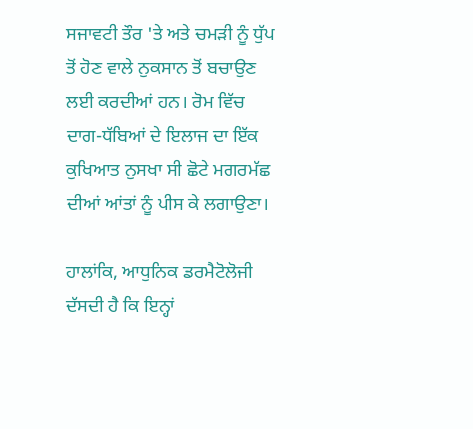ਸਜਾਵਟੀ ਤੌਰ 'ਤੇ ਅਤੇ ਚਮੜੀ ਨੂੰ ਧੁੱਪ ਤੋਂ ਹੋਣ ਵਾਲੇ ਨੁਕਸਾਨ ਤੋਂ ਬਚਾਉਣ ਲਈ ਕਰਦੀਆਂ ਹਨ। ਰੋਮ ਵਿੱਚ ਦਾਗ-ਧੱਬਿਆਂ ਦੇ ਇਲਾਜ ਦਾ ਇੱਕ ਕੁਖਿਆਤ ਨੁਸਖਾ ਸੀ ਛੋਟੇ ਮਗਰਮੱਛ ਦੀਆਂ ਆਂਤਾਂ ਨੂੰ ਪੀਸ ਕੇ ਲਗਾਉਣਾ।

ਹਾਲਾਂਕਿ, ਆਧੁਨਿਕ ਡਰਮੈਟੋਲੋਜੀ ਦੱਸਦੀ ਹੈ ਕਿ ਇਨ੍ਹਾਂ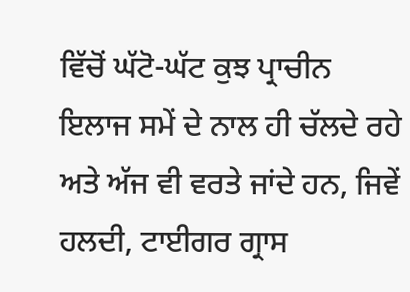ਵਿੱਚੋਂ ਘੱਟੋ-ਘੱਟ ਕੁਝ ਪ੍ਰਾਚੀਨ ਇਲਾਜ ਸਮੇਂ ਦੇ ਨਾਲ ਹੀ ਚੱਲਦੇ ਰਹੇ ਅਤੇ ਅੱਜ ਵੀ ਵਰਤੇ ਜਾਂਦੇ ਹਨ, ਜਿਵੇਂ ਹਲਦੀ, ਟਾਈਗਰ ਗ੍ਰਾਸ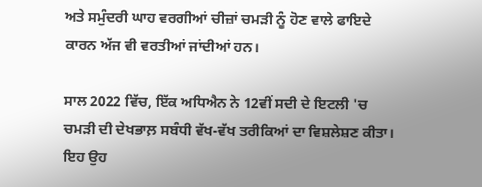ਅਤੇ ਸਮੁੰਦਰੀ ਘਾਹ ਵਰਗੀਆਂ ਚੀਜ਼ਾਂ ਚਮੜੀ ਨੂੰ ਹੋਣ ਵਾਲੇ ਫਾਇਦੇ ਕਾਰਨ ਅੱਜ ਵੀ ਵਰਤੀਆਂ ਜਾਂਦੀਆਂ ਹਨ।

ਸਾਲ 2022 ਵਿੱਚ, ਇੱਕ ਅਧਿਐਨ ਨੇ 12ਵੀਂ ਸਦੀ ਦੇ ਇਟਲੀ 'ਚ ਚਮੜੀ ਦੀ ਦੇਖਭਾਲ਼ ਸਬੰਧੀ ਵੱਖ-ਵੱਖ ਤਰੀਕਿਆਂ ਦਾ ਵਿਸ਼ਲੇਸ਼ਣ ਕੀਤਾ। ਇਹ ਉਹ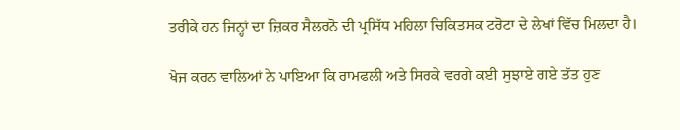ਤਰੀਕੇ ਹਨ ਜਿਨ੍ਹਾਂ ਦਾ ਜ਼ਿਕਰ ਸੈਲਰਨੋ ਦੀ ਪ੍ਰਸਿੱਧ ਮਹਿਲਾ ਚਿਕਿਤਸਕ ਟਰੋਟਾ ਦੇ ਲੇਖਾਂ ਵਿੱਚ ਮਿਲਦਾ ਹੈ।

ਖੋਜ ਕਰਨ ਵਾਲਿਆਂ ਨੇ ਪਾਇਆ ਕਿ ਰਾਮਫਲੀ ਅਤੇ ਸਿਰਕੇ ਵਰਗੇ ਕਈ ਸੁਝਾਏ ਗਏ ਤੱਤ ਹੁਣ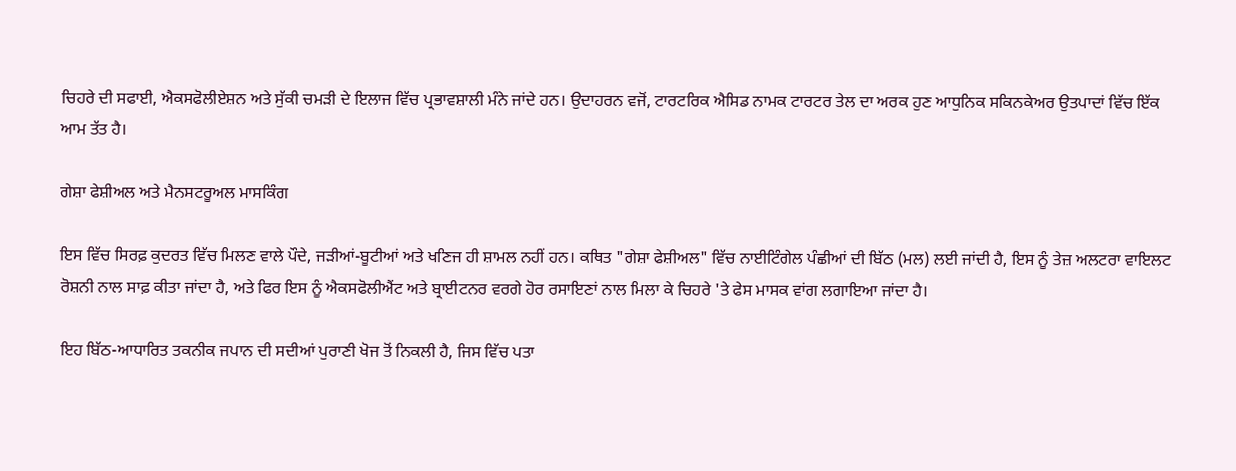ਚਿਹਰੇ ਦੀ ਸਫਾਈ, ਐਕਸਫੋਲੀਏਸ਼ਨ ਅਤੇ ਸੁੱਕੀ ਚਮੜੀ ਦੇ ਇਲਾਜ ਵਿੱਚ ਪ੍ਰਭਾਵਸ਼ਾਲੀ ਮੰਨੇ ਜਾਂਦੇ ਹਨ। ਉਦਾਹਰਨ ਵਜੋਂ, ਟਾਰਟਰਿਕ ਐਸਿਡ ਨਾਮਕ ਟਾਰਟਰ ਤੇਲ ਦਾ ਅਰਕ ਹੁਣ ਆਧੁਨਿਕ ਸਕਿਨਕੇਅਰ ਉਤਪਾਦਾਂ ਵਿੱਚ ਇੱਕ ਆਮ ਤੱਤ ਹੈ।

ਗੇਸ਼ਾ ਫੇਸ਼ੀਅਲ ਅਤੇ ਮੈਨਸਟਰੂਅਲ ਮਾਸਕਿੰਗ

ਇਸ ਵਿੱਚ ਸਿਰਫ਼ ਕੁਦਰਤ ਵਿੱਚ ਮਿਲਣ ਵਾਲੇ ਪੌਦੇ, ਜੜੀਆਂ-ਬੂਟੀਆਂ ਅਤੇ ਖਣਿਜ ਹੀ ਸ਼ਾਮਲ ਨਹੀਂ ਹਨ। ਕਥਿਤ "ਗੇਸ਼ਾ ਫੇਸ਼ੀਅਲ" ਵਿੱਚ ਨਾਈਟਿੰਗੇਲ ਪੰਛੀਆਂ ਦੀ ਬਿੱਠ (ਮਲ) ਲਈ ਜਾਂਦੀ ਹੈ, ਇਸ ਨੂੰ ਤੇਜ਼ ਅਲਟਰਾ ਵਾਇਲਟ ਰੋਸ਼ਨੀ ਨਾਲ ਸਾਫ਼ ਕੀਤਾ ਜਾਂਦਾ ਹੈ, ਅਤੇ ਫਿਰ ਇਸ ਨੂੰ ਐਕਸਫੋਲੀਐਂਟ ਅਤੇ ਬ੍ਰਾਈਟਨਰ ਵਰਗੇ ਹੋਰ ਰਸਾਇਣਾਂ ਨਾਲ ਮਿਲਾ ਕੇ ਚਿਹਰੇ 'ਤੇ ਫੇਸ ਮਾਸਕ ਵਾਂਗ ਲਗਾਇਆ ਜਾਂਦਾ ਹੈ।

ਇਹ ਬਿੱਠ-ਆਧਾਰਿਤ ਤਕਨੀਕ ਜਪਾਨ ਦੀ ਸਦੀਆਂ ਪੁਰਾਣੀ ਖੋਜ ਤੋਂ ਨਿਕਲੀ ਹੈ, ਜਿਸ ਵਿੱਚ ਪਤਾ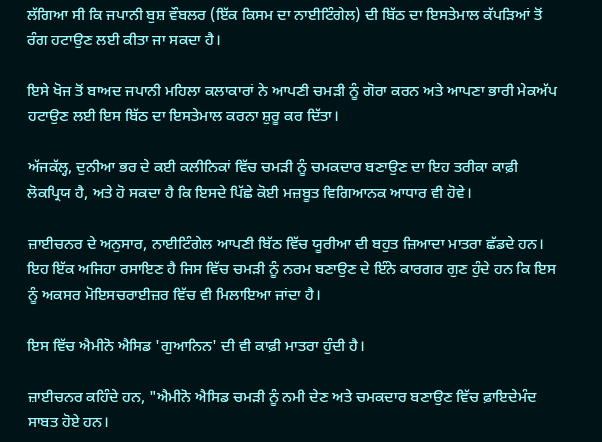ਲੱਗਿਆ ਸੀ ਕਿ ਜਪਾਨੀ ਬੁਸ਼ ਵੌਬਲਰ (ਇੱਕ ਕਿਸਮ ਦਾ ਨਾਈਟਿੰਗੇਲ) ਦੀ ਬਿੱਠ ਦਾ ਇਸਤੇਮਾਲ ਕੱਪੜਿਆਂ ਤੋਂ ਰੰਗ ਹਟਾਉਣ ਲਈ ਕੀਤਾ ਜਾ ਸਕਦਾ ਹੈ।

ਇਸੇ ਖੋਜ ਤੋਂ ਬਾਅਦ ਜਪਾਨੀ ਮਹਿਲਾ ਕਲਾਕਾਰਾਂ ਨੇ ਆਪਣੀ ਚਮੜੀ ਨੂੰ ਗੋਰਾ ਕਰਨ ਅਤੇ ਆਪਣਾ ਭਾਰੀ ਮੇਕਅੱਪ ਹਟਾਉਣ ਲਈ ਇਸ ਬਿੱਠ ਦਾ ਇਸਤੇਮਾਲ ਕਰਨਾ ਸ਼ੁਰੂ ਕਰ ਦਿੱਤਾ।

ਅੱਜਕੱਲ੍ਹ, ਦੁਨੀਆ ਭਰ ਦੇ ਕਈ ਕਲੀਨਿਕਾਂ ਵਿੱਚ ਚਮੜੀ ਨੂੰ ਚਮਕਦਾਰ ਬਣਾਉਣ ਦਾ ਇਹ ਤਰੀਕਾ ਕਾਫ਼ੀ ਲੋਕਪ੍ਰਿਯ ਹੈ, ਅਤੇ ਹੋ ਸਕਦਾ ਹੈ ਕਿ ਇਸਦੇ ਪਿੱਛੇ ਕੋਈ ਮਜ਼ਬੂਤ ਵਿਗਿਆਨਕ ਆਧਾਰ ਵੀ ਹੋਵੇ।

ਜ਼ਾਈਚਨਰ ਦੇ ਅਨੁਸਾਰ, ਨਾਈਟਿੰਗੇਲ ਆਪਣੀ ਬਿੱਠ ਵਿੱਚ ਯੂਰੀਆ ਦੀ ਬਹੁਤ ਜ਼ਿਆਦਾ ਮਾਤਰਾ ਛੱਡਦੇ ਹਨ। ਇਹ ਇੱਕ ਅਜਿਹਾ ਰਸਾਇਣ ਹੈ ਜਿਸ ਵਿੱਚ ਚਮੜੀ ਨੂੰ ਨਰਮ ਬਣਾਉਣ ਦੇ ਇੰਨੇ ਕਾਰਗਰ ਗੁਣ ਹੁੰਦੇ ਹਨ ਕਿ ਇਸ ਨੂੰ ਅਕਸਰ ਮੋਇਸਚਰਾਈਜ਼ਰ ਵਿੱਚ ਵੀ ਮਿਲਾਇਆ ਜਾਂਦਾ ਹੈ।

ਇਸ ਵਿੱਚ ਐਮੀਨੋ ਐਸਿਡ 'ਗੁਆਨਿਨ' ਦੀ ਵੀ ਕਾਫ਼ੀ ਮਾਤਰਾ ਹੁੰਦੀ ਹੈ।

ਜ਼ਾਈਚਨਰ ਕਹਿੰਦੇ ਹਨ, "ਐਮੀਨੋ ਐਸਿਡ ਚਮੜੀ ਨੂੰ ਨਮੀ ਦੇਣ ਅਤੇ ਚਮਕਦਾਰ ਬਣਾਉਣ ਵਿੱਚ ਫ਼ਾਇਦੇਮੰਦ ਸਾਬਤ ਹੋਏ ਹਨ।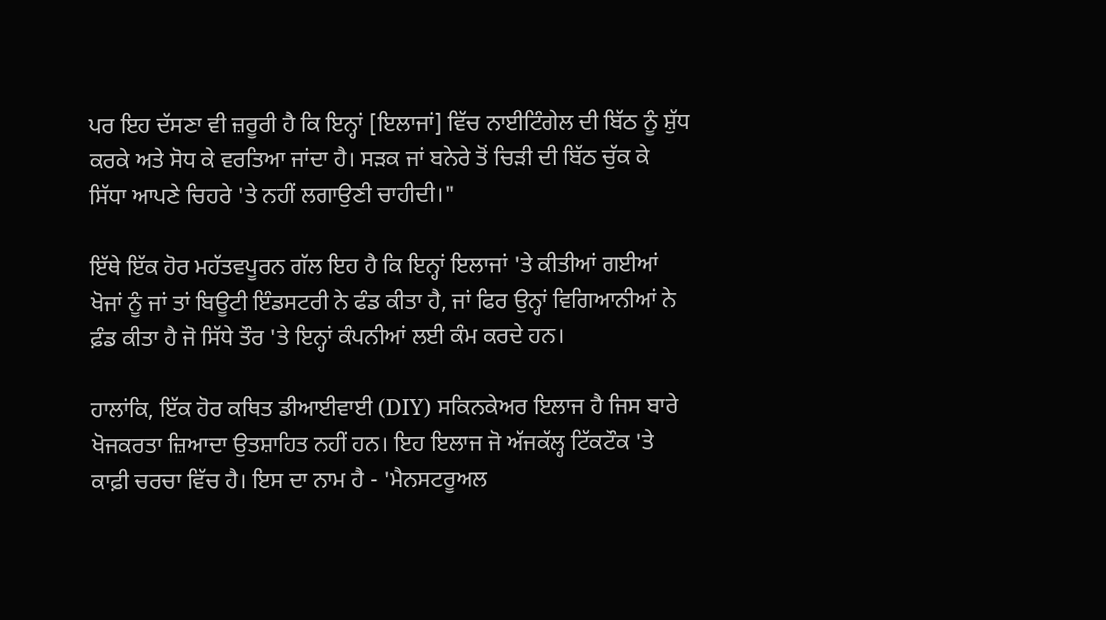ਪਰ ਇਹ ਦੱਸਣਾ ਵੀ ਜ਼ਰੂਰੀ ਹੈ ਕਿ ਇਨ੍ਹਾਂ [ਇਲਾਜਾਂ] ਵਿੱਚ ਨਾਈਟਿੰਗੇਲ ਦੀ ਬਿੱਠ ਨੂੰ ਸ਼ੁੱਧ ਕਰਕੇ ਅਤੇ ਸੋਧ ਕੇ ਵਰਤਿਆ ਜਾਂਦਾ ਹੈ। ਸੜਕ ਜਾਂ ਬਨੇਰੇ ਤੋਂ ਚਿੜੀ ਦੀ ਬਿੱਠ ਚੁੱਕ ਕੇ ਸਿੱਧਾ ਆਪਣੇ ਚਿਹਰੇ 'ਤੇ ਨਹੀਂ ਲਗਾਉਣੀ ਚਾਹੀਦੀ।"

ਇੱਥੇ ਇੱਕ ਹੋਰ ਮਹੱਤਵਪੂਰਨ ਗੱਲ ਇਹ ਹੈ ਕਿ ਇਨ੍ਹਾਂ ਇਲਾਜਾਂ 'ਤੇ ਕੀਤੀਆਂ ਗਈਆਂ ਖੋਜਾਂ ਨੂੰ ਜਾਂ ਤਾਂ ਬਿਊਟੀ ਇੰਡਸਟਰੀ ਨੇ ਫੰਡ ਕੀਤਾ ਹੈ, ਜਾਂ ਫਿਰ ਉਨ੍ਹਾਂ ਵਿਗਿਆਨੀਆਂ ਨੇ ਫ਼ੰਡ ਕੀਤਾ ਹੈ ਜੋ ਸਿੱਧੇ ਤੌਰ 'ਤੇ ਇਨ੍ਹਾਂ ਕੰਪਨੀਆਂ ਲਈ ਕੰਮ ਕਰਦੇ ਹਨ।

ਹਾਲਾਂਕਿ, ਇੱਕ ਹੋਰ ਕਥਿਤ ਡੀਆਈਵਾਈ (DIY) ਸਕਿਨਕੇਅਰ ਇਲਾਜ ਹੈ ਜਿਸ ਬਾਰੇ ਖੋਜਕਰਤਾ ਜ਼ਿਆਦਾ ਉਤਸ਼ਾਹਿਤ ਨਹੀਂ ਹਨ। ਇਹ ਇਲਾਜ ਜੋ ਅੱਜਕੱਲ੍ਹ ਟਿੱਕਟੌਕ 'ਤੇ ਕਾਫ਼ੀ ਚਰਚਾ ਵਿੱਚ ਹੈ। ਇਸ ਦਾ ਨਾਮ ਹੈ - 'ਮੈਨਸਟਰੂਅਲ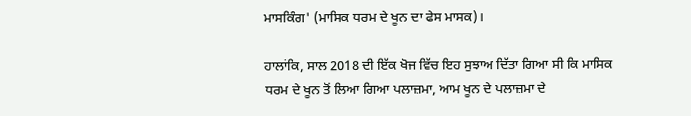ਮਾਸਕਿੰਗ' (ਮਾਸਿਕ ਧਰਮ ਦੇ ਖੂਨ ਦਾ ਫੇਸ ਮਾਸਕ)।

ਹਾਲਾਂਕਿ, ਸਾਲ 2018 ਦੀ ਇੱਕ ਖੋਜ ਵਿੱਚ ਇਹ ਸੁਝਾਅ ਦਿੱਤਾ ਗਿਆ ਸੀ ਕਿ ਮਾਸਿਕ ਧਰਮ ਦੇ ਖੂਨ ਤੋਂ ਲਿਆ ਗਿਆ ਪਲਾਜ਼ਮਾ, ਆਮ ਖੂਨ ਦੇ ਪਲਾਜ਼ਮਾ ਦੇ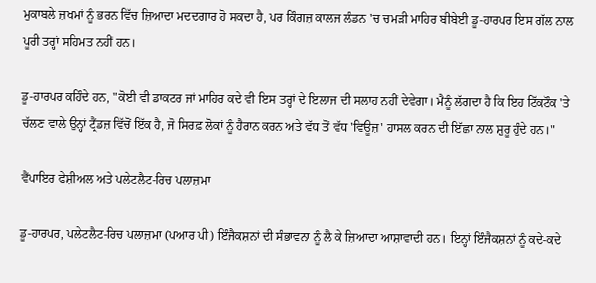ਮੁਕਾਬਲੇ ਜ਼ਖਮਾਂ ਨੂੰ ਭਰਨ ਵਿੱਚ ਜ਼ਿਆਦਾ ਮਦਦਗਾਰ ਹੋ ਸਕਦਾ ਹੈ, ਪਰ ਕਿੰਗਜ਼ ਕਾਲਜ ਲੰਡਨ 'ਚ ਚਮੜੀ ਮਾਹਿਰ ਬੀਬੇਈ ਡੂ-ਹਾਰਪਰ ਇਸ ਗੱਲ ਨਾਲ ਪੂਰੀ ਤਰ੍ਹਾਂ ਸਹਿਮਤ ਨਹੀਂ ਹਨ।

ਡੂ-ਹਾਰਪਰ ਕਹਿੰਦੇ ਹਨ, "ਕੋਈ ਵੀ ਡਾਕਟਰ ਜਾਂ ਮਾਹਿਰ ਕਦੇ ਵੀ ਇਸ ਤਰ੍ਹਾਂ ਦੇ ਇਲਾਜ ਦੀ ਸਲਾਹ ਨਹੀਂ ਦੇਵੇਗਾ। ਮੈਨੂੰ ਲੱਗਦਾ ਹੈ ਕਿ ਇਹ ਟਿੱਕਟੌਕ 'ਤੇ ਚੱਲਣ ਵਾਲੇ ਉਨ੍ਹਾਂ ਟ੍ਰੈਂਡਜ਼ ਵਿੱਚੋਂ ਇੱਕ ਹੈ, ਜੋ ਸਿਰਫ਼ ਲੋਕਾਂ ਨੂੰ ਹੈਰਾਨ ਕਰਨ ਅਤੇ ਵੱਧ ਤੋਂ ਵੱਧ 'ਵਿਊਜ਼' ਹਾਸਲ ਕਰਨ ਦੀ ਇੱਛਾ ਨਾਲ ਸ਼ੁਰੂ ਹੁੰਦੇ ਹਨ।"

ਵੈਂਪਾਇਰ ਫੇਸ਼ੀਅਲ ਅਤੇ ਪਲੇਟਲੈਟ-ਰਿਚ ਪਲਾਜ਼ਮਾ

ਡੂ-ਹਾਰਪਰ, ਪਲੇਟਲੈਟ-ਰਿਚ ਪਲਾਜ਼ਮਾ (ਪਆਰ ਪੀ) ਇੰਜੈਕਸ਼ਨਾਂ ਦੀ ਸੰਭਾਵਨਾ ਨੂੰ ਲੈ ਕੇ ਜ਼ਿਆਦਾ ਆਸ਼ਾਵਾਦੀ ਹਨ। ਇਨ੍ਹਾਂ ਇੰਜੈਕਸ਼ਨਾਂ ਨੂੰ ਕਦੇ-ਕਦੇ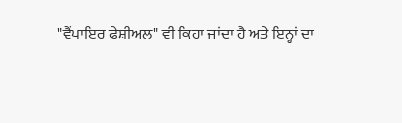"ਵੈਂਪਾਇਰ ਫੇਸ਼ੀਅਲ" ਵੀ ਕਿਹਾ ਜਾਂਦਾ ਹੈ ਅਤੇ ਇਨ੍ਹਾਂ ਦਾ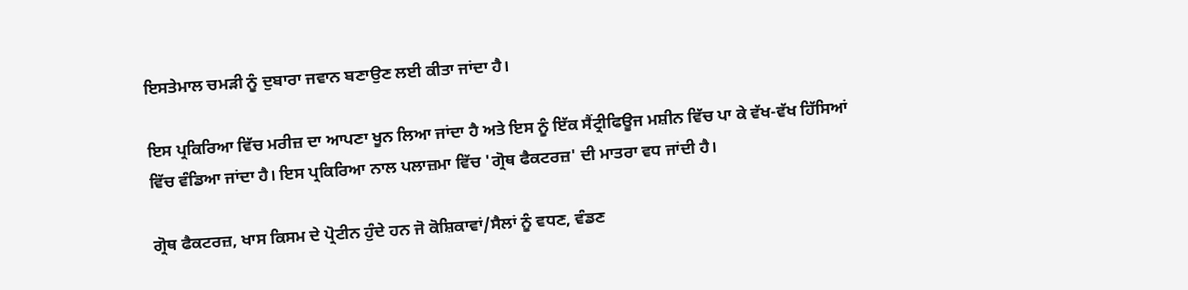ਇਸਤੇਮਾਲ ਚਮੜੀ ਨੂੰ ਦੁਬਾਰਾ ਜਵਾਨ ਬਣਾਉਣ ਲਈ ਕੀਤਾ ਜਾਂਦਾ ਹੈ।

ਇਸ ਪ੍ਰਕਿਰਿਆ ਵਿੱਚ ਮਰੀਜ਼ ਦਾ ਆਪਣਾ ਖੂਨ ਲਿਆ ਜਾਂਦਾ ਹੈ ਅਤੇ ਇਸ ਨੂੰ ਇੱਕ ਸੈਂਟ੍ਰੀਫਿਊਜ ਮਸ਼ੀਨ ਵਿੱਚ ਪਾ ਕੇ ਵੱਖ-ਵੱਖ ਹਿੱਸਿਆਂ ਵਿੱਚ ਵੰਡਿਆ ਜਾਂਦਾ ਹੈ। ਇਸ ਪ੍ਰਕਿਰਿਆ ਨਾਲ ਪਲਾਜ਼ਮਾ ਵਿੱਚ 'ਗ੍ਰੋਥ ਫੈਕਟਰਜ਼' ਦੀ ਮਾਤਰਾ ਵਧ ਜਾਂਦੀ ਹੈ।

ਗ੍ਰੋਥ ਫੈਕਟਰਜ਼, ਖਾਸ ਕਿਸਮ ਦੇ ਪ੍ਰੋਟੀਨ ਹੁੰਦੇ ਹਨ ਜੋ ਕੋਸ਼ਿਕਾਵਾਂ/ਸੈਲਾਂ ਨੂੰ ਵਧਣ, ਵੰਡਣ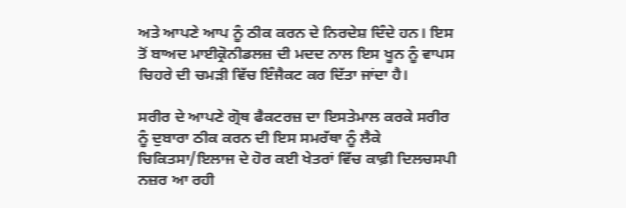ਅਤੇ ਆਪਣੇ ਆਪ ਨੂੰ ਠੀਕ ਕਰਨ ਦੇ ਨਿਰਦੇਸ਼ ਦਿੰਦੇ ਹਨ। ਇਸ ਤੋਂ ਬਾਅਦ ਮਾਈਕ੍ਰੋਨੀਡਲਜ਼ ਦੀ ਮਦਦ ਨਾਲ ਇਸ ਖੂਨ ਨੂੰ ਵਾਪਸ ਚਿਹਰੇ ਦੀ ਚਮੜੀ ਵਿੱਚ ਇੰਜੈਕਟ ਕਰ ਦਿੱਤਾ ਜਾਂਦਾ ਹੈ।

ਸਰੀਰ ਦੇ ਆਪਣੇ ਗ੍ਰੋਥ ਫੈਕਟਰਜ਼ ਦਾ ਇਸਤੇਮਾਲ ਕਰਕੇ ਸਰੀਰ ਨੂੰ ਦੁਬਾਰਾ ਠੀਕ ਕਰਨ ਦੀ ਇਸ ਸਮਰੱਥਾ ਨੂੰ ਲੈਕੇ ਚਿਕਿਤਸਾ/ਇਲਾਜ ਦੇ ਹੋਰ ਕਈ ਖੇਤਰਾਂ ਵਿੱਚ ਕਾਫ਼ੀ ਦਿਲਚਸਪੀ ਨਜ਼ਰ ਆ ਰਹੀ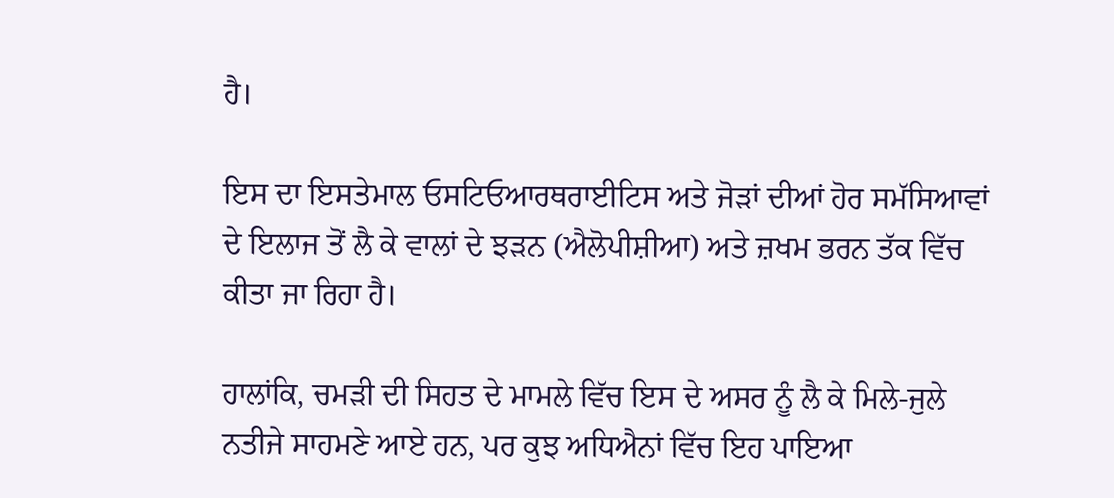ਹੈ।

ਇਸ ਦਾ ਇਸਤੇਮਾਲ ਓਸਟਿਓਆਰਥਰਾਈਟਿਸ ਅਤੇ ਜੋੜਾਂ ਦੀਆਂ ਹੋਰ ਸਮੱਸਿਆਵਾਂ ਦੇ ਇਲਾਜ ਤੋਂ ਲੈ ਕੇ ਵਾਲਾਂ ਦੇ ਝੜਨ (ਐਲੋਪੀਸ਼ੀਆ) ਅਤੇ ਜ਼ਖਮ ਭਰਨ ਤੱਕ ਵਿੱਚ ਕੀਤਾ ਜਾ ਰਿਹਾ ਹੈ।

ਹਾਲਾਂਕਿ, ਚਮੜੀ ਦੀ ਸਿਹਤ ਦੇ ਮਾਮਲੇ ਵਿੱਚ ਇਸ ਦੇ ਅਸਰ ਨੂੰ ਲੈ ਕੇ ਮਿਲੇ-ਜੁਲੇ ਨਤੀਜੇ ਸਾਹਮਣੇ ਆਏ ਹਨ, ਪਰ ਕੁਝ ਅਧਿਐਨਾਂ ਵਿੱਚ ਇਹ ਪਾਇਆ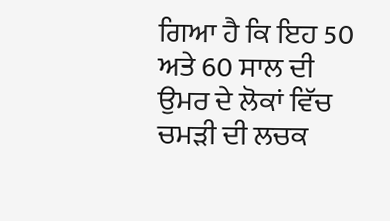ਗਿਆ ਹੈ ਕਿ ਇਹ 50 ਅਤੇ 60 ਸਾਲ ਦੀ ਉਮਰ ਦੇ ਲੋਕਾਂ ਵਿੱਚ ਚਮੜੀ ਦੀ ਲਚਕ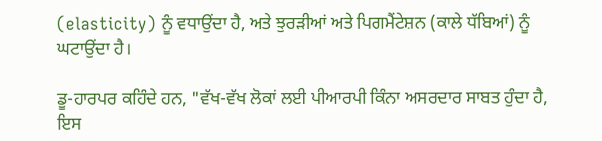(elasticity) ਨੂੰ ਵਧਾਉਂਦਾ ਹੈ, ਅਤੇ ਝੁਰੜੀਆਂ ਅਤੇ ਪਿਗਮੈਂਟੇਸ਼ਨ (ਕਾਲੇ ਧੱਬਿਆਂ) ਨੂੰ ਘਟਾਉਂਦਾ ਹੈ।

ਡੂ-ਹਾਰਪਰ ਕਹਿੰਦੇ ਹਨ, "ਵੱਖ-ਵੱਖ ਲੋਕਾਂ ਲਈ ਪੀਆਰਪੀ ਕਿੰਨਾ ਅਸਰਦਾਰ ਸਾਬਤ ਹੁੰਦਾ ਹੈ, ਇਸ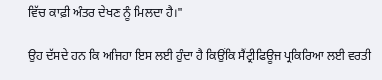ਵਿੱਚ ਕਾਫ਼ੀ ਅੰਤਰ ਦੇਖਣ ਨੂੰ ਮਿਲਦਾ ਹੈ।"

ਉਹ ਦੱਸਦੇ ਹਨ ਕਿ ਅਜਿਹਾ ਇਸ ਲਈ ਹੁੰਦਾ ਹੈ ਕਿਉਂਕਿ ਸੈਂਟ੍ਰੀਫਿਊਜ ਪ੍ਰਕਿਰਿਆ ਲਈ ਵਰਤੀ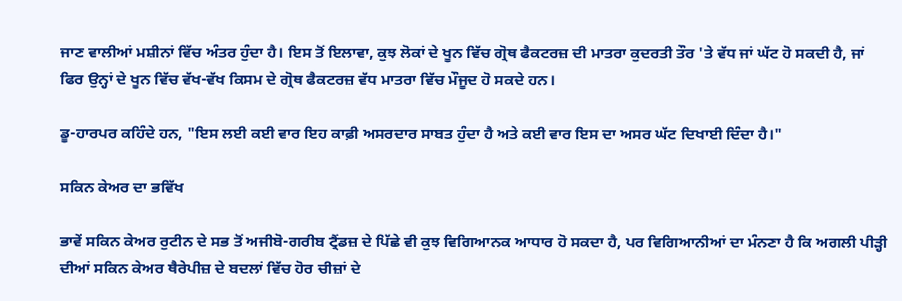ਜਾਣ ਵਾਲੀਆਂ ਮਸ਼ੀਨਾਂ ਵਿੱਚ ਅੰਤਰ ਹੁੰਦਾ ਹੈ। ਇਸ ਤੋਂ ਇਲਾਵਾ, ਕੁਝ ਲੋਕਾਂ ਦੇ ਖੂਨ ਵਿੱਚ ਗ੍ਰੋਥ ਫੈਕਟਰਜ਼ ਦੀ ਮਾਤਰਾ ਕੁਦਰਤੀ ਤੌਰ 'ਤੇ ਵੱਧ ਜਾਂ ਘੱਟ ਹੋ ਸਕਦੀ ਹੈ, ਜਾਂ ਫਿਰ ਉਨ੍ਹਾਂ ਦੇ ਖੂਨ ਵਿੱਚ ਵੱਖ-ਵੱਖ ਕਿਸਮ ਦੇ ਗ੍ਰੋਥ ਫੈਕਟਰਜ਼ ਵੱਧ ਮਾਤਰਾ ਵਿੱਚ ਮੌਜੂਦ ਹੋ ਸਕਦੇ ਹਨ।

ਡੂ-ਹਾਰਪਰ ਕਹਿੰਦੇ ਹਨ, "ਇਸ ਲਈ ਕਈ ਵਾਰ ਇਹ ਕਾਫ਼ੀ ਅਸਰਦਾਰ ਸਾਬਤ ਹੁੰਦਾ ਹੈ ਅਤੇ ਕਈ ਵਾਰ ਇਸ ਦਾ ਅਸਰ ਘੱਟ ਦਿਖਾਈ ਦਿੰਦਾ ਹੈ।"

ਸਕਿਨ ਕੇਅਰ ਦਾ ਭਵਿੱਖ

ਭਾਵੇਂ ਸਕਿਨ ਕੇਅਰ ਰੁਟੀਨ ਦੇ ਸਭ ਤੋਂ ਅਜੀਬੋ-ਗਰੀਬ ਟ੍ਰੈਂਡਜ਼ ਦੇ ਪਿੱਛੇ ਵੀ ਕੁਝ ਵਿਗਿਆਨਕ ਆਧਾਰ ਹੋ ਸਕਦਾ ਹੈ, ਪਰ ਵਿਗਿਆਨੀਆਂ ਦਾ ਮੰਨਣਾ ਹੈ ਕਿ ਅਗਲੀ ਪੀੜ੍ਹੀ ਦੀਆਂ ਸਕਿਨ ਕੇਅਰ ਥੈਰੇਪੀਜ਼ ਦੇ ਬਦਲਾਂ ਵਿੱਚ ਹੋਰ ਚੀਜ਼ਾਂ ਦੇ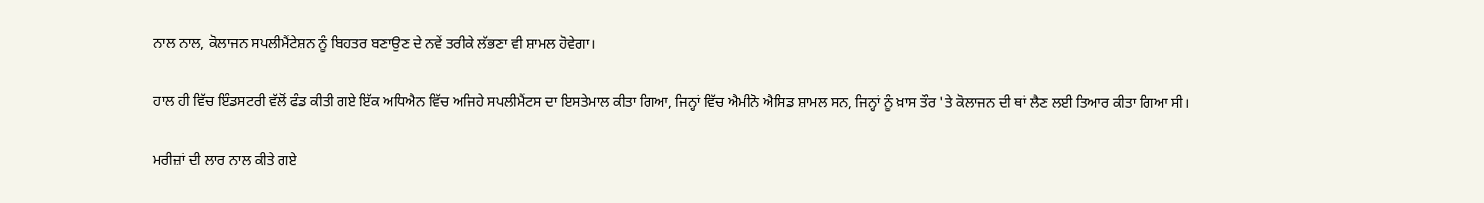ਨਾਲ ਨਾਲ, ਕੋਲਾਜਨ ਸਪਲੀਮੈਂਟੇਸ਼ਨ ਨੂੰ ਬਿਹਤਰ ਬਣਾਉਣ ਦੇ ਨਵੇਂ ਤਰੀਕੇ ਲੱਭਣਾ ਵੀ ਸ਼ਾਮਲ ਹੋਵੇਗਾ।

ਹਾਲ ਹੀ ਵਿੱਚ ਇੰਡਸਟਰੀ ਵੱਲੋਂ ਫੰਡ ਕੀਤੀ ਗਏ ਇੱਕ ਅਧਿਐਨ ਵਿੱਚ ਅਜਿਹੇ ਸਪਲੀਮੈਂਟਸ ਦਾ ਇਸਤੇਮਾਲ ਕੀਤਾ ਗਿਆ, ਜਿਨ੍ਹਾਂ ਵਿੱਚ ਐਮੀਨੋ ਐਸਿਡ ਸ਼ਾਮਲ ਸਨ, ਜਿਨ੍ਹਾਂ ਨੂੰ ਖ਼ਾਸ ਤੌਰ 'ਤੇ ਕੋਲਾਜਨ ਦੀ ਥਾਂ ਲੈਣ ਲਈ ਤਿਆਰ ਕੀਤਾ ਗਿਆ ਸੀ।

ਮਰੀਜ਼ਾਂ ਦੀ ਲਾਰ ਨਾਲ ਕੀਤੇ ਗਏ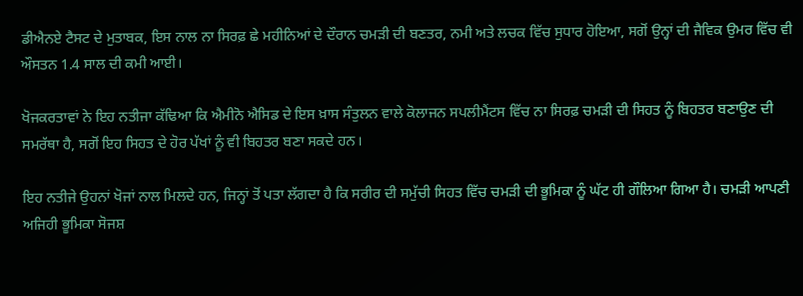ਡੀਐਨਏ ਟੈਸਟ ਦੇ ਮੁਤਾਬਕ, ਇਸ ਨਾਲ ਨਾ ਸਿਰਫ਼ ਛੇ ਮਹੀਨਿਆਂ ਦੇ ਦੌਰਾਨ ਚਮੜੀ ਦੀ ਬਣਤਰ, ਨਮੀ ਅਤੇ ਲਚਕ ਵਿੱਚ ਸੁਧਾਰ ਹੋਇਆ, ਸਗੋਂ ਉਨ੍ਹਾਂ ਦੀ ਜੈਵਿਕ ਉਮਰ ਵਿੱਚ ਵੀ ਔਸਤਨ 1.4 ਸਾਲ ਦੀ ਕਮੀ ਆਈ।

ਖੋਜਕਰਤਾਵਾਂ ਨੇ ਇਹ ਨਤੀਜਾ ਕੱਢਿਆ ਕਿ ਐਮੀਨੋ ਐਸਿਡ ਦੇ ਇਸ ਖ਼ਾਸ ਸੰਤੁਲਨ ਵਾਲੇ ਕੋਲਾਜਨ ਸਪਲੀਮੈਂਟਸ ਵਿੱਚ ਨਾ ਸਿਰਫ਼ ਚਮੜੀ ਦੀ ਸਿਹਤ ਨੂੰ ਬਿਹਤਰ ਬਣਾਉਣ ਦੀ ਸਮਰੱਥਾ ਹੈ, ਸਗੋਂ ਇਹ ਸਿਹਤ ਦੇ ਹੋਰ ਪੱਖਾਂ ਨੂੰ ਵੀ ਬਿਹਤਰ ਬਣਾ ਸਕਦੇ ਹਨ।

ਇਹ ਨਤੀਜੇ ਉਹਨਾਂ ਖੋਜਾਂ ਨਾਲ ਮਿਲਦੇ ਹਨ, ਜਿਨ੍ਹਾਂ ਤੋਂ ਪਤਾ ਲੱਗਦਾ ਹੈ ਕਿ ਸਰੀਰ ਦੀ ਸਮੁੱਚੀ ਸਿਹਤ ਵਿੱਚ ਚਮੜੀ ਦੀ ਭੂਮਿਕਾ ਨੂੰ ਘੱਟ ਹੀ ਗੌਲਿਆ ਗਿਆ ਹੈ। ਚਮੜੀ ਆਪਣੀ ਅਜਿਹੀ ਭੂਮਿਕਾ ਸੋਜਸ਼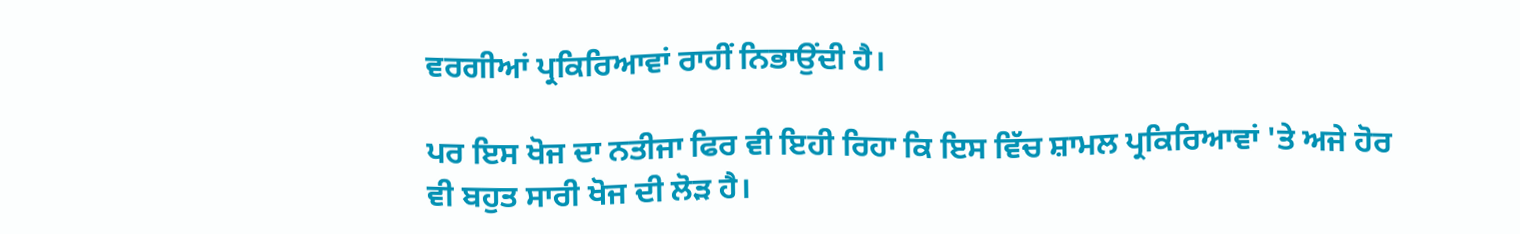ਵਰਗੀਆਂ ਪ੍ਰਕਿਰਿਆਵਾਂ ਰਾਹੀਂ ਨਿਭਾਉਂਦੀ ਹੈ।

ਪਰ ਇਸ ਖੋਜ ਦਾ ਨਤੀਜਾ ਫਿਰ ਵੀ ਇਹੀ ਰਿਹਾ ਕਿ ਇਸ ਵਿੱਚ ਸ਼ਾਮਲ ਪ੍ਰਕਿਰਿਆਵਾਂ 'ਤੇ ਅਜੇ ਹੋਰ ਵੀ ਬਹੁਤ ਸਾਰੀ ਖੋਜ ਦੀ ਲੋੜ ਹੈ।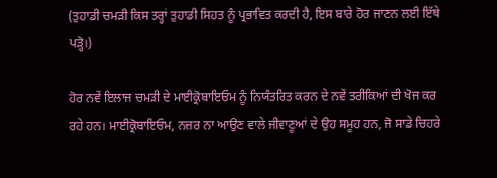(ਤੁਹਾਡੀ ਚਮੜੀ ਕਿਸ ਤਰ੍ਹਾਂ ਤੁਹਾਡੀ ਸਿਹਤ ਨੂੰ ਪ੍ਰਭਾਵਿਤ ਕਰਦੀ ਹੈ, ਇਸ ਬਾਰੇ ਹੋਰ ਜਾਣਨ ਲਈ ਇੱਥੇ ਪੜ੍ਹੋ।)

ਹੋਰ ਨਵੇਂ ਇਲਾਜ ਚਮੜੀ ਦੇ ਮਾਈਕ੍ਰੋਬਾਇਓਮ ਨੂੰ ਨਿਯੰਤਰਿਤ ਕਰਨ ਦੇ ਨਵੇਂ ਤਰੀਕਿਆਂ ਦੀ ਖੋਜ ਕਰ ਰਹੇ ਹਨ। ਮਾਈਕ੍ਰੋਬਾਇਓਮ, ਨਜ਼ਰ ਨਾ ਆਉਣ ਵਾਲੇ ਜੀਵਾਣੂਆਂ ਦੇ ਉਹ ਸਮੂਹ ਹਨ, ਜੋ ਸਾਡੇ ਚਿਹਰੇ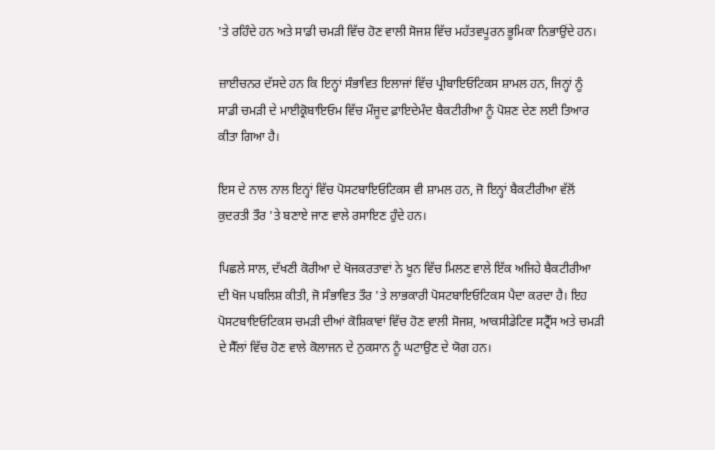'ਤੇ ਰਹਿੰਦੇ ਹਨ ਅਤੇ ਸਾਡੀ ਚਮੜੀ ਵਿੱਚ ਹੋਣ ਵਾਲੀ ਸੋਜਸ਼ ਵਿੱਚ ਮਹੱਤਵਪੂਰਨ ਭੂਮਿਕਾ ਨਿਭਾਉਂਦੇ ਹਨ।

ਜ਼ਾਈਚਨਰ ਦੱਸਦੇ ਹਨ ਕਿ ਇਨ੍ਹਾਂ ਸੰਭਾਵਿਤ ਇਲਾਜਾਂ ਵਿੱਚ ਪ੍ਰੀਬਾਇਓਟਿਕਸ ਸ਼ਾਮਲ ਹਨ, ਜਿਨ੍ਹਾਂ ਨੂੰ ਸਾਡੀ ਚਮੜੀ ਦੇ ਮਾਈਕ੍ਰੋਬਾਇਓਮ ਵਿੱਚ ਮੌਜੂਦ ਫ਼ਾਇਦੇਮੰਦ ਬੈਕਟੀਰੀਆ ਨੂੰ ਪੋਸ਼ਣ ਦੇਣ ਲਈ ਤਿਆਰ ਕੀਤਾ ਗਿਆ ਹੈ।

ਇਸ ਦੇ ਨਾਲ ਨਾਲ ਇਨ੍ਹਾਂ ਵਿੱਚ ਪੋਸਟਬਾਇਓਟਿਕਸ ਵੀ ਸ਼ਾਮਲ ਹਨ, ਜੋ ਇਨ੍ਹਾਂ ਬੈਕਟੀਰੀਆ ਵੱਲੋਂ ਕੁਦਰਤੀ ਤੌਰ 'ਤੇ ਬਣਾਏ ਜਾਣ ਵਾਲੇ ਰਸਾਇਣ ਹੁੰਦੇ ਹਨ।

ਪਿਛਲੇ ਸਾਲ, ਦੱਖਣੀ ਕੋਰੀਆ ਦੇ ਖੋਜਕਰਤਾਵਾਂ ਨੇ ਖੂਨ ਵਿੱਚ ਮਿਲਣ ਵਾਲੇ ਇੱਕ ਅਜਿਹੇ ਬੈਕਟੀਰੀਆ ਦੀ ਖੋਜ ਪਬਲਿਸ਼ ਕੀਤੀ, ਜੋ ਸੰਭਾਵਿਤ ਤੌਰ 'ਤੇ ਲਾਭਕਾਰੀ ਪੋਸਟਬਾਇਓਟਿਕਸ ਪੈਦਾ ਕਰਦਾ ਹੈ। ਇਹ ਪੋਸਟਬਾਇਓਟਿਕਸ ਚਮੜੀ ਦੀਆਂ ਕੋਸ਼ਿਕਾਵਾਂ ਵਿੱਚ ਹੋਣ ਵਾਲੀ ਸੋਜਸ਼, ਆਕਸੀਡੇਟਿਵ ਸਟ੍ਰੈੱਸ ਅਤੇ ਚਮੜੀ ਦੇ ਸੈੱਲਾਂ ਵਿੱਚ ਹੋਣ ਵਾਲੇ ਕੋਲਾਜਨ ਦੇ ਨੁਕਸਾਨ ਨੂੰ ਘਟਾਉਣ ਦੇ ਯੋਗ ਹਨ।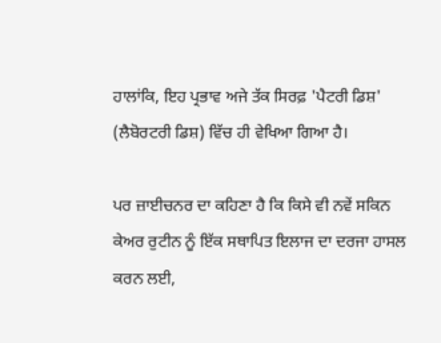ਹਾਲਾਂਕਿ, ਇਹ ਪ੍ਰਭਾਵ ਅਜੇ ਤੱਕ ਸਿਰਫ਼ 'ਪੈਟਰੀ ਡਿਸ਼' (ਲੈਬੋਰਟਰੀ ਡਿਸ਼) ਵਿੱਚ ਹੀ ਵੇਖਿਆ ਗਿਆ ਹੈ।

ਪਰ ਜ਼ਾਈਚਨਰ ਦਾ ਕਹਿਣਾ ਹੈ ਕਿ ਕਿਸੇ ਵੀ ਨਵੇਂ ਸਕਿਨ ਕੇਅਰ ਰੁਟੀਨ ਨੂੰ ਇੱਕ ਸਥਾਪਿਤ ਇਲਾਜ ਦਾ ਦਰਜਾ ਹਾਸਲ ਕਰਨ ਲਈ,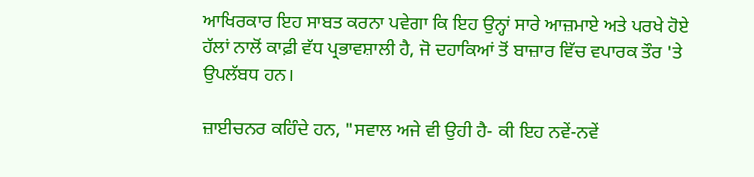ਆਖਿਰਕਾਰ ਇਹ ਸਾਬਤ ਕਰਨਾ ਪਵੇਗਾ ਕਿ ਇਹ ਉਨ੍ਹਾਂ ਸਾਰੇ ਆਜ਼ਮਾਏ ਅਤੇ ਪਰਖੇ ਹੋਏ ਹੱਲਾਂ ਨਾਲੋਂ ਕਾਫ਼ੀ ਵੱਧ ਪ੍ਰਭਾਵਸ਼ਾਲੀ ਹੈ, ਜੋ ਦਹਾਕਿਆਂ ਤੋਂ ਬਾਜ਼ਾਰ ਵਿੱਚ ਵਪਾਰਕ ਤੌਰ 'ਤੇ ਉਪਲੱਬਧ ਹਨ।

ਜ਼ਾਈਚਨਰ ਕਹਿੰਦੇ ਹਨ, "ਸਵਾਲ ਅਜੇ ਵੀ ਉਹੀ ਹੈ- ਕੀ ਇਹ ਨਵੇਂ-ਨਵੇਂ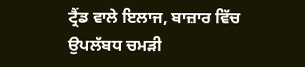ਟ੍ਰੈਂਡ ਵਾਲੇ ਇਲਾਜ, ਬਾਜ਼ਾਰ ਵਿੱਚ ਉਪਲੱਬਧ ਚਮੜੀ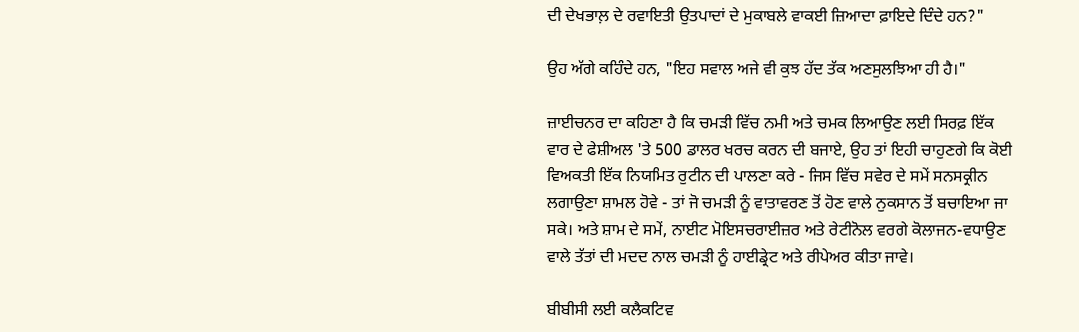ਦੀ ਦੇਖਭਾਲ਼ ਦੇ ਰਵਾਇਤੀ ਉਤਪਾਦਾਂ ਦੇ ਮੁਕਾਬਲੇ ਵਾਕਈ ਜ਼ਿਆਦਾ ਫ਼ਾਇਦੇ ਦਿੰਦੇ ਹਨ?"

ਉਹ ਅੱਗੇ ਕਹਿੰਦੇ ਹਨ, "ਇਹ ਸਵਾਲ ਅਜੇ ਵੀ ਕੁਝ ਹੱਦ ਤੱਕ ਅਣਸੁਲਝਿਆ ਹੀ ਹੈ।"

ਜ਼ਾਈਚਨਰ ਦਾ ਕਹਿਣਾ ਹੈ ਕਿ ਚਮੜੀ ਵਿੱਚ ਨਮੀ ਅਤੇ ਚਮਕ ਲਿਆਉਣ ਲਈ ਸਿਰਫ਼ ਇੱਕ ਵਾਰ ਦੇ ਫੇਸ਼ੀਅਲ 'ਤੇ 500 ਡਾਲਰ ਖਰਚ ਕਰਨ ਦੀ ਬਜਾਏ, ਉਹ ਤਾਂ ਇਹੀ ਚਾਹੁਣਗੇ ਕਿ ਕੋਈ ਵਿਅਕਤੀ ਇੱਕ ਨਿਯਮਿਤ ਰੁਟੀਨ ਦੀ ਪਾਲਣਾ ਕਰੇ - ਜਿਸ ਵਿੱਚ ਸਵੇਰ ਦੇ ਸਮੇਂ ਸਨਸਕ੍ਰੀਨ ਲਗਾਉਣਾ ਸ਼ਾਮਲ ਹੋਵੇ - ਤਾਂ ਜੋ ਚਮੜੀ ਨੂੰ ਵਾਤਾਵਰਣ ਤੋਂ ਹੋਣ ਵਾਲੇ ਨੁਕਸਾਨ ਤੋਂ ਬਚਾਇਆ ਜਾ ਸਕੇ। ਅਤੇ ਸ਼ਾਮ ਦੇ ਸਮੇਂ, ਨਾਈਟ ਮੋਇਸਚਰਾਈਜ਼ਰ ਅਤੇ ਰੇਟੀਨੋਲ ਵਰਗੇ ਕੋਲਾਜਨ-ਵਧਾਉਣ ਵਾਲੇ ਤੱਤਾਂ ਦੀ ਮਦਦ ਨਾਲ ਚਮੜੀ ਨੂੰ ਹਾਈਡ੍ਰੇਟ ਅਤੇ ਰੀਪੇਅਰ ਕੀਤਾ ਜਾਵੇ।

ਬੀਬੀਸੀ ਲਈ ਕਲੈਕਟਿਵ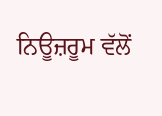ਨਿਊਜ਼ਰੂਮ ਵੱਲੋਂ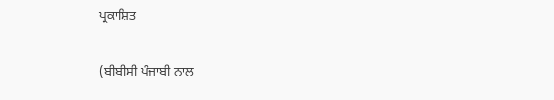ਪ੍ਰਕਾਸ਼ਿਤ

(ਬੀਬੀਸੀ ਪੰਜਾਬੀ ਨਾਲ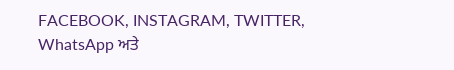FACEBOOK, INSTAGRAM, TWITTER, WhatsApp ਅਤੇ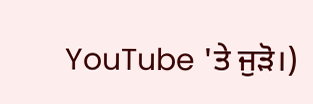YouTube 'ਤੇ ਜੁੜੋ।)